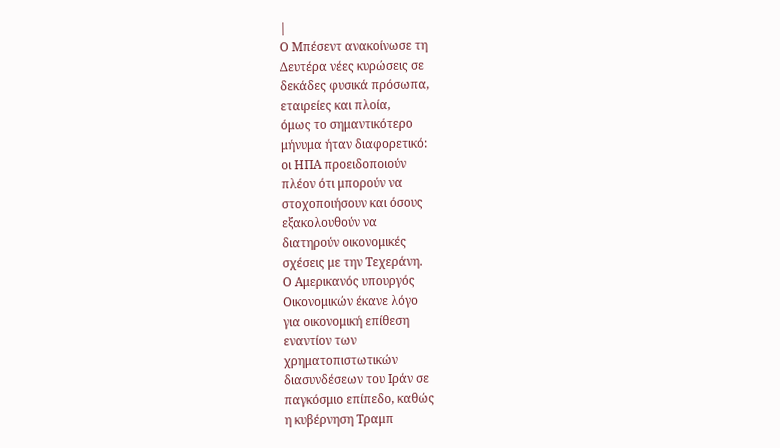|
Ο Μπέσεντ ανακοίνωσε τη
Δευτέρα νέες κυρώσεις σε
δεκάδες φυσικά πρόσωπα,
εταιρείες και πλοία,
όμως το σημαντικότερο
μήνυμα ήταν διαφορετικό:
οι ΗΠΑ προειδοποιούν
πλέον ότι μπορούν να
στοχοποιήσουν και όσους
εξακολουθούν να
διατηρούν οικονομικές
σχέσεις με την Τεχεράνη.
Ο Αμερικανός υπουργός
Οικονομικών έκανε λόγο
για οικονομική επίθεση
εναντίον των
χρηματοπιστωτικών
διασυνδέσεων του Ιράν σε
παγκόσμιο επίπεδο, καθώς
η κυβέρνηση Τραμπ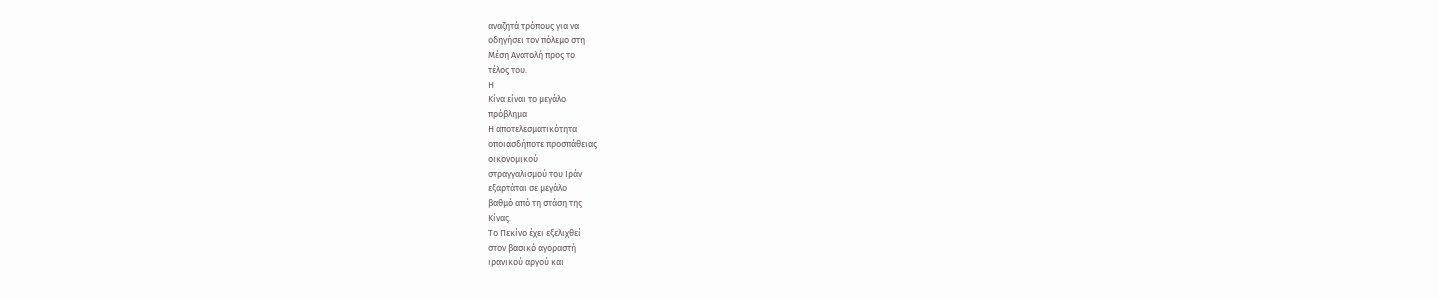αναζητά τρόπους για να
οδηγήσει τον πόλεμο στη
Μέση Ανατολή προς το
τέλος του.
Η
Κίνα είναι το μεγάλο
πρόβλημα
Η αποτελεσματικότητα
οποιασδήποτε προσπάθειας
οικονομικού
στραγγαλισμού του Ιράν
εξαρτάται σε μεγάλο
βαθμό από τη στάση της
Κίνας.
Το Πεκίνο έχει εξελιχθεί
στον βασικό αγοραστή
ιρανικού αργού και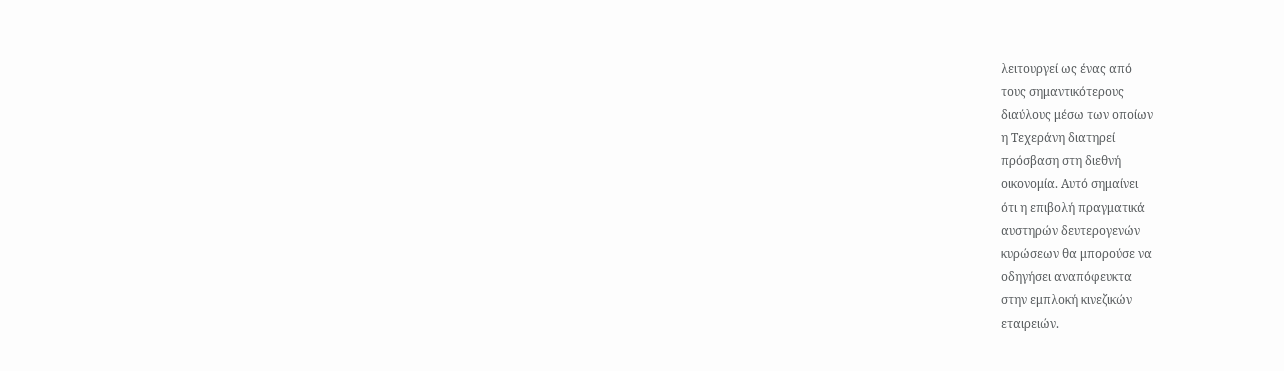λειτουργεί ως ένας από
τους σημαντικότερους
διαύλους μέσω των οποίων
η Τεχεράνη διατηρεί
πρόσβαση στη διεθνή
οικονομία. Αυτό σημαίνει
ότι η επιβολή πραγματικά
αυστηρών δευτερογενών
κυρώσεων θα μπορούσε να
οδηγήσει αναπόφευκτα
στην εμπλοκή κινεζικών
εταιρειών.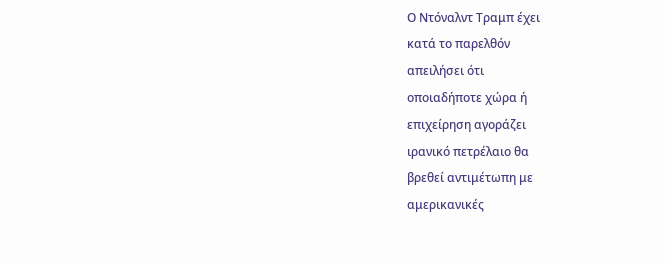Ο Ντόναλντ Τραμπ έχει
κατά το παρελθόν
απειλήσει ότι
οποιαδήποτε χώρα ή
επιχείρηση αγοράζει
ιρανικό πετρέλαιο θα
βρεθεί αντιμέτωπη με
αμερικανικές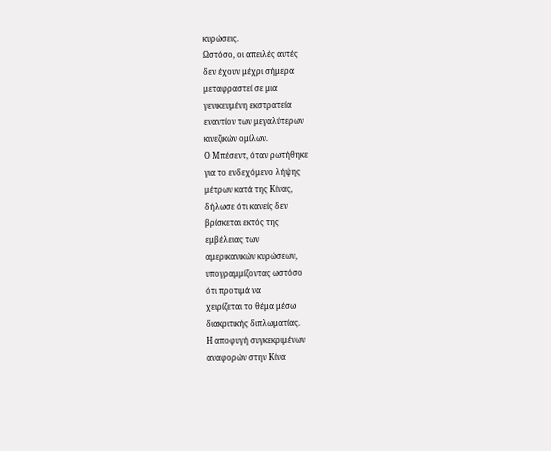κυρώσεις.
Ωστόσο, οι απειλές αυτές
δεν έχουν μέχρι σήμερα
μεταφραστεί σε μια
γενικευμένη εκστρατεία
εναντίον των μεγαλύτερων
κινεζικών ομίλων.
Ο Μπέσεντ, όταν ρωτήθηκε
για το ενδεχόμενο λήψης
μέτρων κατά της Κίνας,
δήλωσε ότι κανείς δεν
βρίσκεται εκτός της
εμβέλειας των
αμερικανικών κυρώσεων,
υπογραμμίζοντας ωστόσο
ότι προτιμά να
χειρίζεται το θέμα μέσω
διακριτικής διπλωματίας.
Η αποφυγή συγκεκριμένων
αναφορών στην Κίνα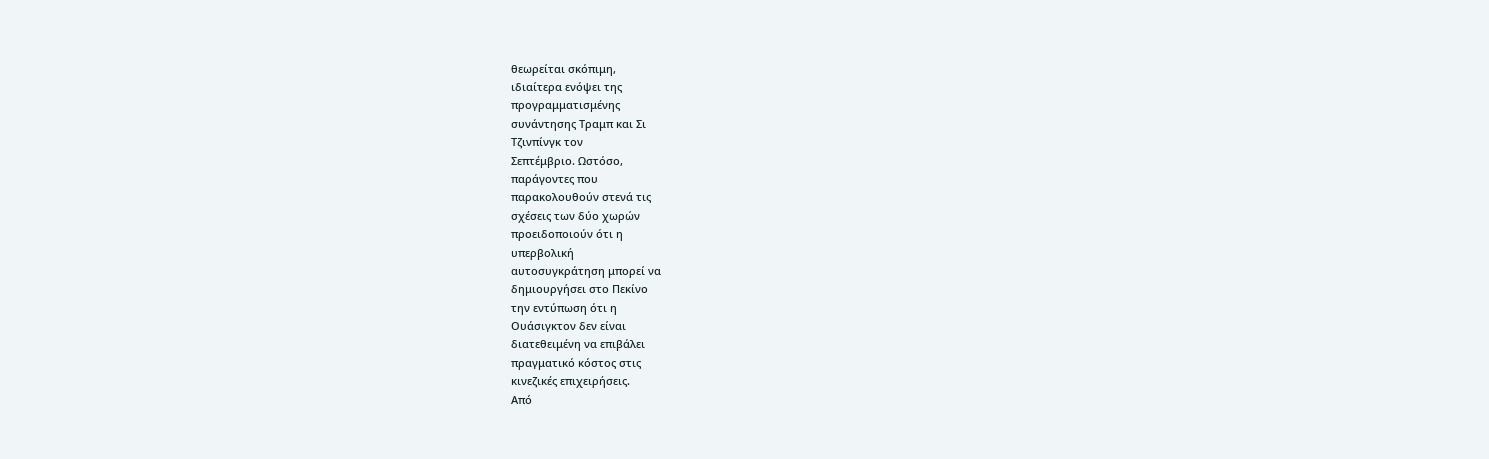θεωρείται σκόπιμη,
ιδιαίτερα ενόψει της
προγραμματισμένης
συνάντησης Τραμπ και Σι
Τζινπίνγκ τον
Σεπτέμβριο. Ωστόσο,
παράγοντες που
παρακολουθούν στενά τις
σχέσεις των δύο χωρών
προειδοποιούν ότι η
υπερβολική
αυτοσυγκράτηση μπορεί να
δημιουργήσει στο Πεκίνο
την εντύπωση ότι η
Ουάσιγκτον δεν είναι
διατεθειμένη να επιβάλει
πραγματικό κόστος στις
κινεζικές επιχειρήσεις.
Από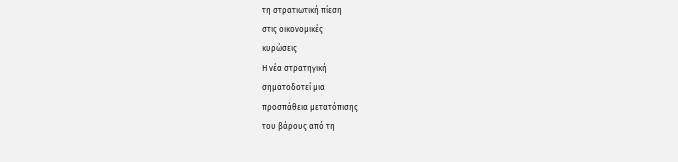τη στρατιωτική πίεση
στις οικονομικές
κυρώσεις
Η νέα στρατηγική
σηματοδοτεί μια
προσπάθεια μετατόπισης
του βάρους από τη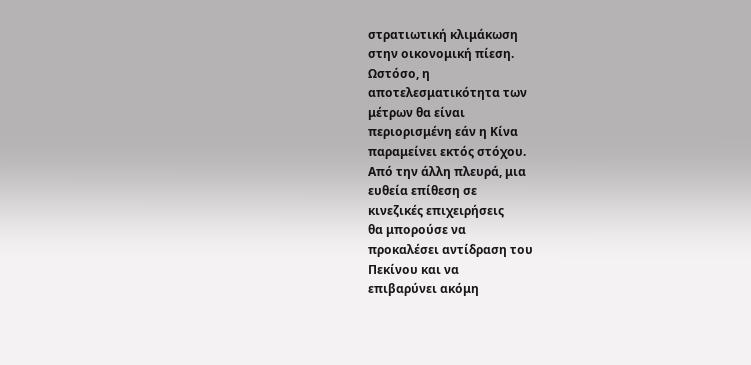στρατιωτική κλιμάκωση
στην οικονομική πίεση.
Ωστόσο, η
αποτελεσματικότητα των
μέτρων θα είναι
περιορισμένη εάν η Κίνα
παραμείνει εκτός στόχου.
Από την άλλη πλευρά, μια
ευθεία επίθεση σε
κινεζικές επιχειρήσεις
θα μπορούσε να
προκαλέσει αντίδραση του
Πεκίνου και να
επιβαρύνει ακόμη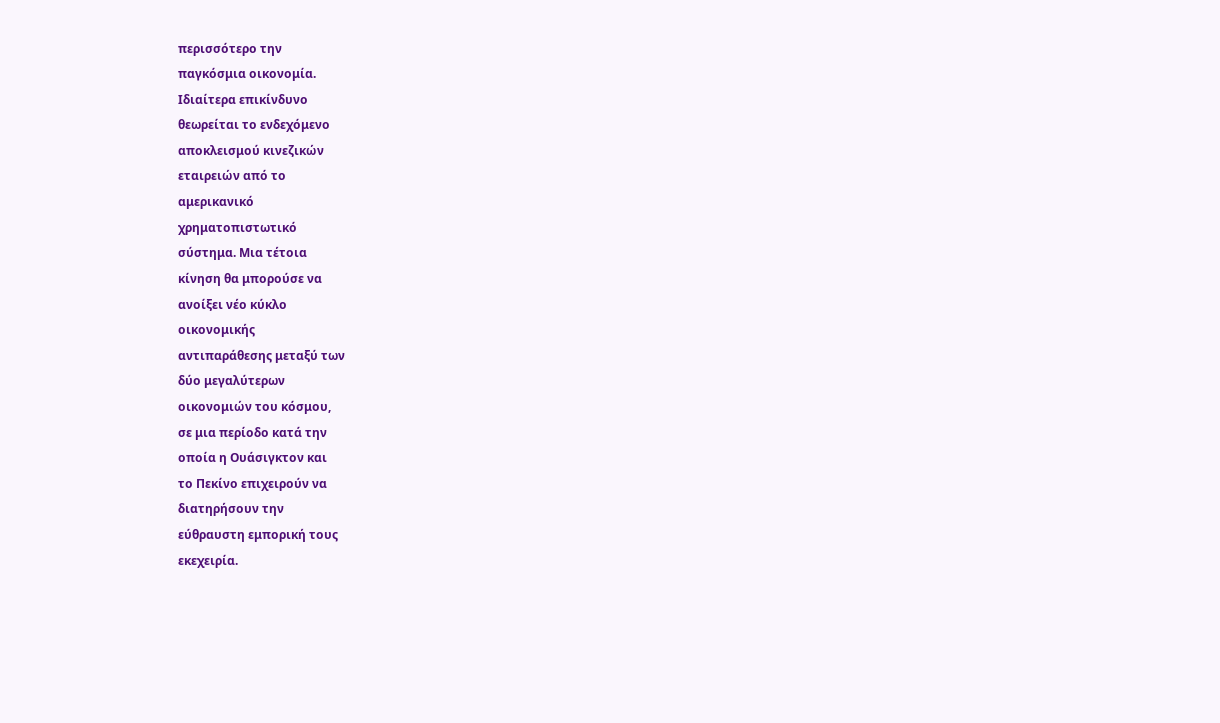περισσότερο την
παγκόσμια οικονομία.
Ιδιαίτερα επικίνδυνο
θεωρείται το ενδεχόμενο
αποκλεισμού κινεζικών
εταιρειών από το
αμερικανικό
χρηματοπιστωτικό
σύστημα. Μια τέτοια
κίνηση θα μπορούσε να
ανοίξει νέο κύκλο
οικονομικής
αντιπαράθεσης μεταξύ των
δύο μεγαλύτερων
οικονομιών του κόσμου,
σε μια περίοδο κατά την
οποία η Ουάσιγκτον και
το Πεκίνο επιχειρούν να
διατηρήσουν την
εύθραυστη εμπορική τους
εκεχειρία.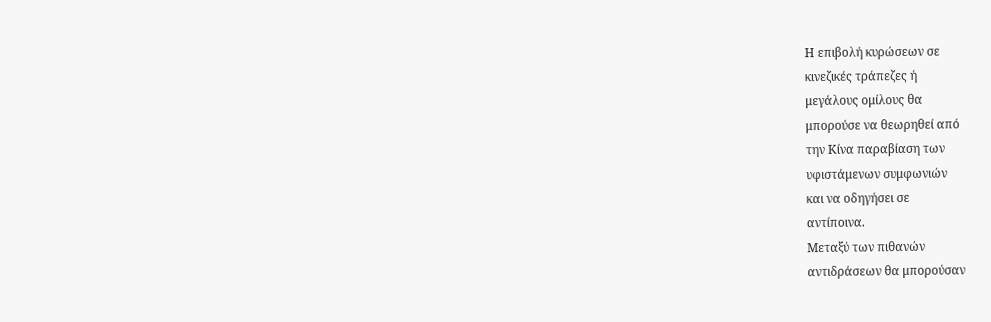Η επιβολή κυρώσεων σε
κινεζικές τράπεζες ή
μεγάλους ομίλους θα
μπορούσε να θεωρηθεί από
την Κίνα παραβίαση των
υφιστάμενων συμφωνιών
και να οδηγήσει σε
αντίποινα.
Μεταξύ των πιθανών
αντιδράσεων θα μπορούσαν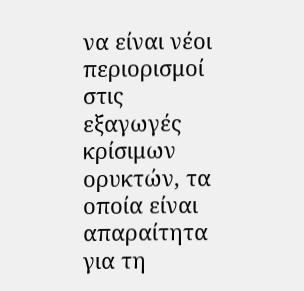να είναι νέοι
περιορισμοί στις
εξαγωγές κρίσιμων
ορυκτών, τα οποία είναι
απαραίτητα για τη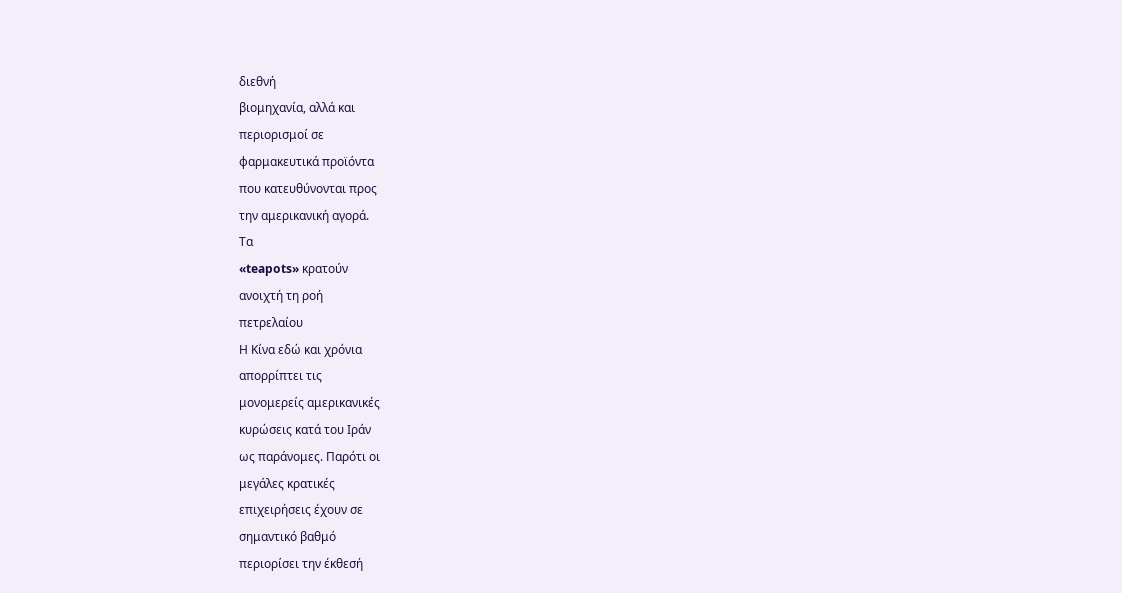διεθνή
βιομηχανία, αλλά και
περιορισμοί σε
φαρμακευτικά προϊόντα
που κατευθύνονται προς
την αμερικανική αγορά.
Τα
«teapots» κρατούν
ανοιχτή τη ροή
πετρελαίου
Η Κίνα εδώ και χρόνια
απορρίπτει τις
μονομερείς αμερικανικές
κυρώσεις κατά του Ιράν
ως παράνομες. Παρότι οι
μεγάλες κρατικές
επιχειρήσεις έχουν σε
σημαντικό βαθμό
περιορίσει την έκθεσή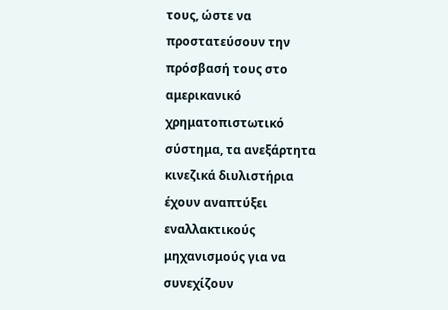τους, ώστε να
προστατεύσουν την
πρόσβασή τους στο
αμερικανικό
χρηματοπιστωτικό
σύστημα, τα ανεξάρτητα
κινεζικά διυλιστήρια
έχουν αναπτύξει
εναλλακτικούς
μηχανισμούς για να
συνεχίζουν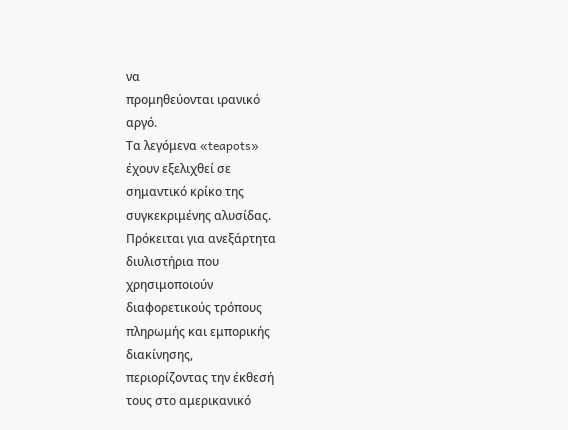να
προμηθεύονται ιρανικό
αργό.
Τα λεγόμενα «teapots»
έχουν εξελιχθεί σε
σημαντικό κρίκο της
συγκεκριμένης αλυσίδας.
Πρόκειται για ανεξάρτητα
διυλιστήρια που
χρησιμοποιούν
διαφορετικούς τρόπους
πληρωμής και εμπορικής
διακίνησης,
περιορίζοντας την έκθεσή
τους στο αμερικανικό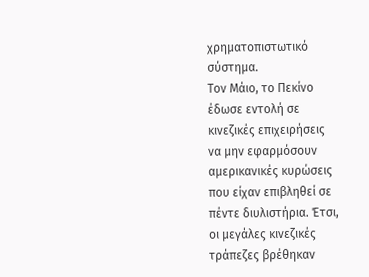χρηματοπιστωτικό
σύστημα.
Τον Μάιο, το Πεκίνο
έδωσε εντολή σε
κινεζικές επιχειρήσεις
να μην εφαρμόσουν
αμερικανικές κυρώσεις
που είχαν επιβληθεί σε
πέντε διυλιστήρια. Έτσι,
οι μεγάλες κινεζικές
τράπεζες βρέθηκαν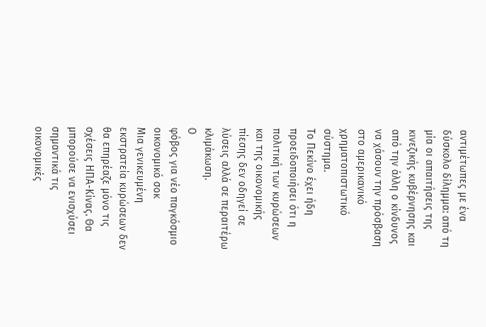αντιμέτωπες με ένα
δύσκολο δίλημμα: από τη
μία οι απαιτήσεις της
κινεζικής κυβέρνησης και
από την άλλη ο κίνδυνος
να χάσουν την πρόσβαση
στο αμερικανικό
χρηματοπιστωτικό
σύστημα.
Το Πεκίνο έχει ήδη
προειδοποιήσει ότι η
πολιτική των κυρώσεων
και της οικονομικής
πίεσης δεν οδηγεί σε
λύσεις αλλά σε περαιτέρω
κλιμάκωση.
Ο
φόβος για νέο παγκόσμιο
οικονομικό σοκ
Μια γενικευμένη
εκστρατεία κυρώσεων δεν
θα επηρέαζε μόνο τις
σχέσεις ΗΠΑ-Κίνας. Θα
μπορούσε να ενισχύσει
σημαντικά τις
οικονομικές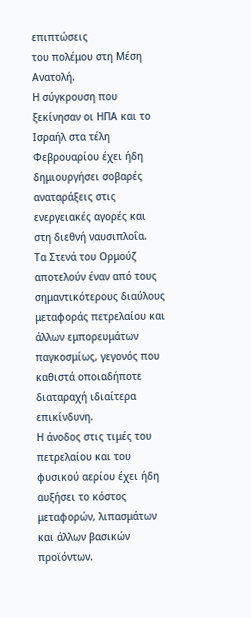επιπτώσεις
του πολέμου στη Μέση
Ανατολή.
Η σύγκρουση που
ξεκίνησαν οι ΗΠΑ και το
Ισραήλ στα τέλη
Φεβρουαρίου έχει ήδη
δημιουργήσει σοβαρές
αναταράξεις στις
ενεργειακές αγορές και
στη διεθνή ναυσιπλοΐα.
Τα Στενά του Ορμούζ
αποτελούν έναν από τους
σημαντικότερους διαύλους
μεταφοράς πετρελαίου και
άλλων εμπορευμάτων
παγκοσμίως, γεγονός που
καθιστά οποιαδήποτε
διαταραχή ιδιαίτερα
επικίνδυνη.
Η άνοδος στις τιμές του
πετρελαίου και του
φυσικού αερίου έχει ήδη
αυξήσει το κόστος
μεταφορών, λιπασμάτων
και άλλων βασικών
προϊόντων.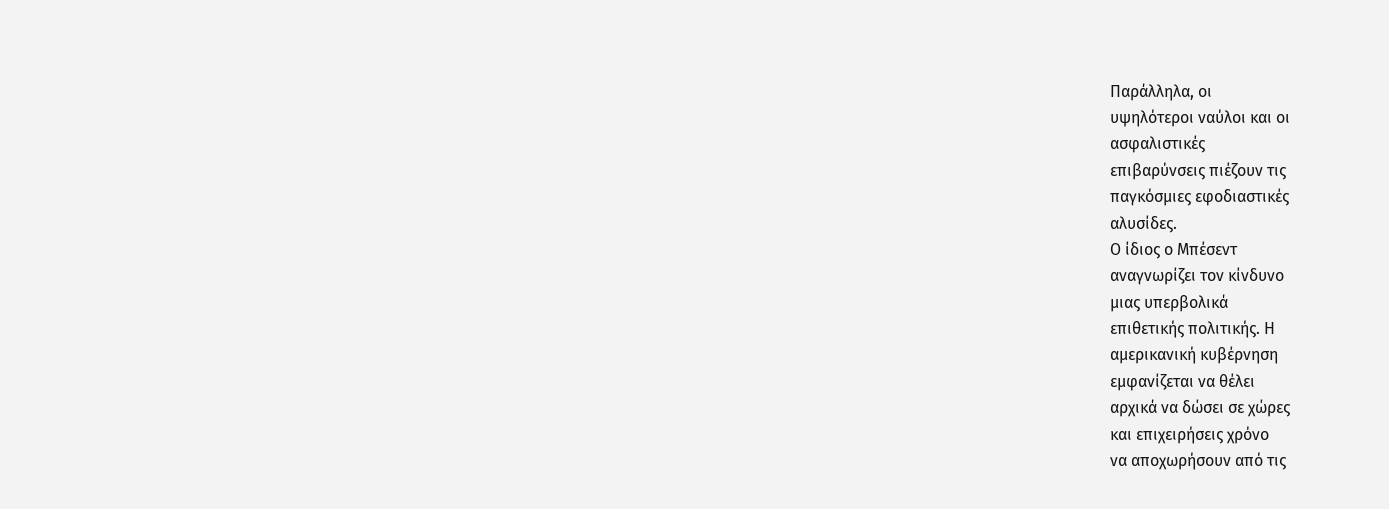Παράλληλα, οι
υψηλότεροι ναύλοι και οι
ασφαλιστικές
επιβαρύνσεις πιέζουν τις
παγκόσμιες εφοδιαστικές
αλυσίδες.
Ο ίδιος ο Μπέσεντ
αναγνωρίζει τον κίνδυνο
μιας υπερβολικά
επιθετικής πολιτικής. Η
αμερικανική κυβέρνηση
εμφανίζεται να θέλει
αρχικά να δώσει σε χώρες
και επιχειρήσεις χρόνο
να αποχωρήσουν από τις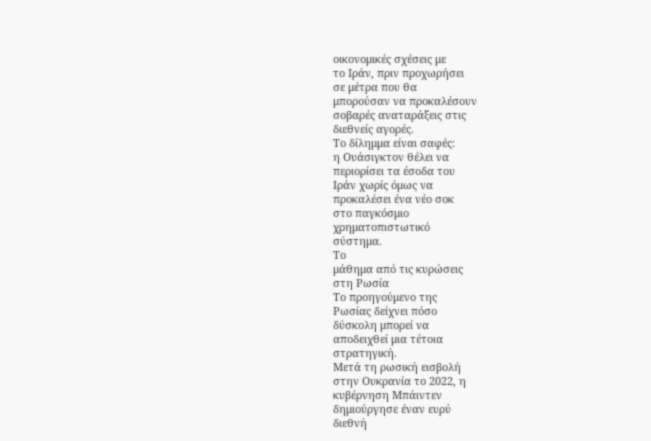οικονομικές σχέσεις με
το Ιράν, πριν προχωρήσει
σε μέτρα που θα
μπορούσαν να προκαλέσουν
σοβαρές αναταράξεις στις
διεθνείς αγορές.
Το δίλημμα είναι σαφές:
η Ουάσιγκτον θέλει να
περιορίσει τα έσοδα του
Ιράν χωρίς όμως να
προκαλέσει ένα νέο σοκ
στο παγκόσμιο
χρηματοπιστωτικό
σύστημα.
Το
μάθημα από τις κυρώσεις
στη Ρωσία
Το προηγούμενο της
Ρωσίας δείχνει πόσο
δύσκολη μπορεί να
αποδειχθεί μια τέτοια
στρατηγική.
Μετά τη ρωσική εισβολή
στην Ουκρανία το 2022, η
κυβέρνηση Μπάιντεν
δημιούργησε έναν ευρύ
διεθνή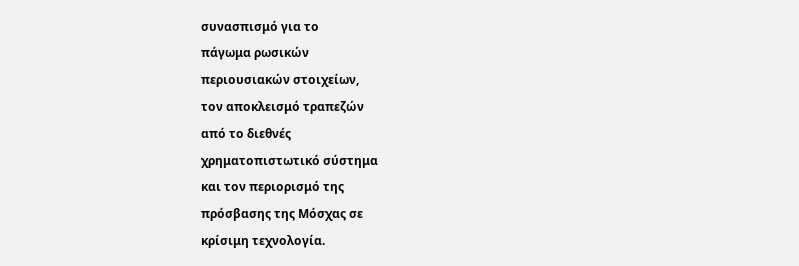συνασπισμό για το
πάγωμα ρωσικών
περιουσιακών στοιχείων,
τον αποκλεισμό τραπεζών
από το διεθνές
χρηματοπιστωτικό σύστημα
και τον περιορισμό της
πρόσβασης της Μόσχας σε
κρίσιμη τεχνολογία.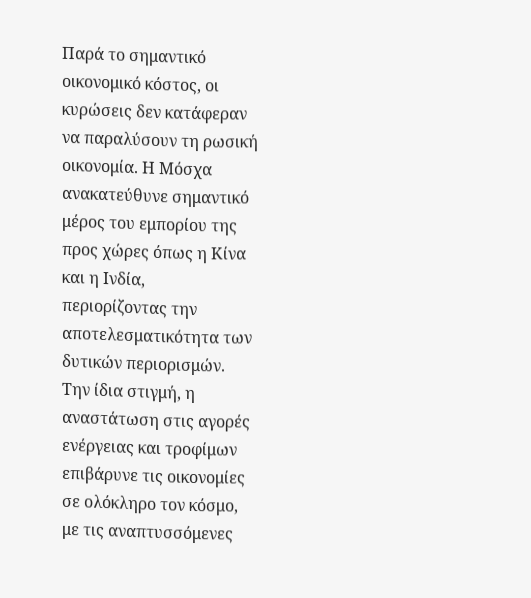Παρά το σημαντικό
οικονομικό κόστος, οι
κυρώσεις δεν κατάφεραν
να παραλύσουν τη ρωσική
οικονομία. Η Μόσχα
ανακατεύθυνε σημαντικό
μέρος του εμπορίου της
προς χώρες όπως η Κίνα
και η Ινδία,
περιορίζοντας την
αποτελεσματικότητα των
δυτικών περιορισμών.
Την ίδια στιγμή, η
αναστάτωση στις αγορές
ενέργειας και τροφίμων
επιβάρυνε τις οικονομίες
σε ολόκληρο τον κόσμο,
με τις αναπτυσσόμενες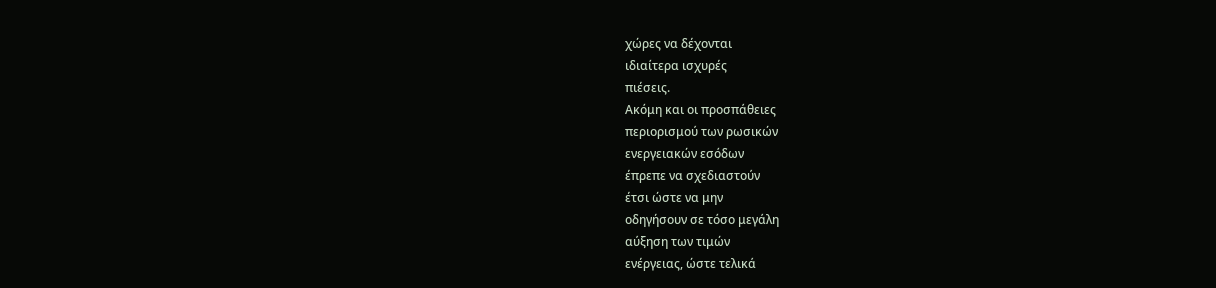χώρες να δέχονται
ιδιαίτερα ισχυρές
πιέσεις.
Ακόμη και οι προσπάθειες
περιορισμού των ρωσικών
ενεργειακών εσόδων
έπρεπε να σχεδιαστούν
έτσι ώστε να μην
οδηγήσουν σε τόσο μεγάλη
αύξηση των τιμών
ενέργειας, ώστε τελικά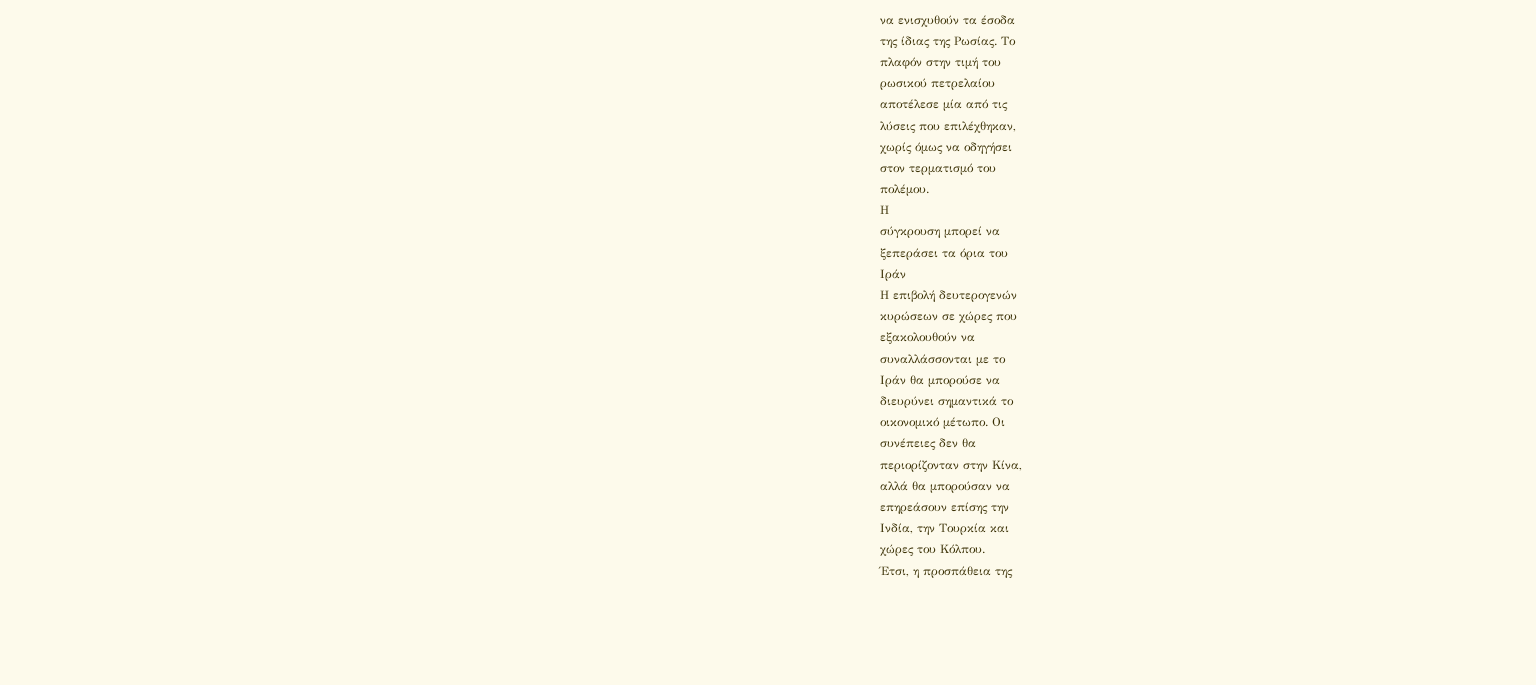να ενισχυθούν τα έσοδα
της ίδιας της Ρωσίας. Το
πλαφόν στην τιμή του
ρωσικού πετρελαίου
αποτέλεσε μία από τις
λύσεις που επιλέχθηκαν,
χωρίς όμως να οδηγήσει
στον τερματισμό του
πολέμου.
Η
σύγκρουση μπορεί να
ξεπεράσει τα όρια του
Ιράν
Η επιβολή δευτερογενών
κυρώσεων σε χώρες που
εξακολουθούν να
συναλλάσσονται με το
Ιράν θα μπορούσε να
διευρύνει σημαντικά το
οικονομικό μέτωπο. Οι
συνέπειες δεν θα
περιορίζονταν στην Κίνα,
αλλά θα μπορούσαν να
επηρεάσουν επίσης την
Ινδία, την Τουρκία και
χώρες του Κόλπου.
Έτσι, η προσπάθεια της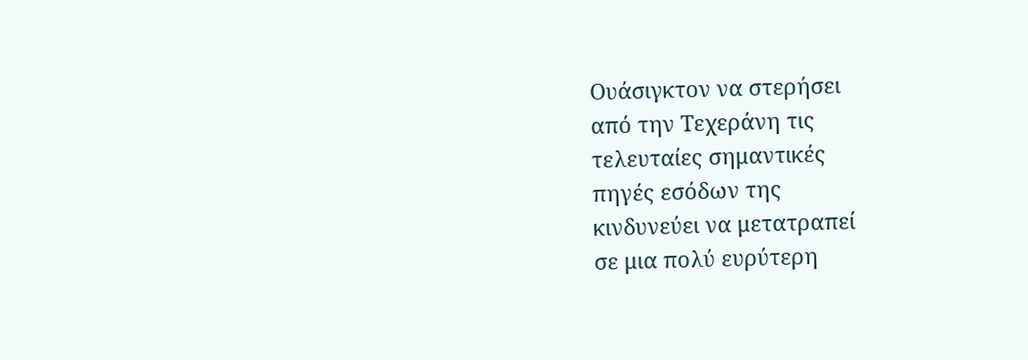Ουάσιγκτον να στερήσει
από την Τεχεράνη τις
τελευταίες σημαντικές
πηγές εσόδων της
κινδυνεύει να μετατραπεί
σε μια πολύ ευρύτερη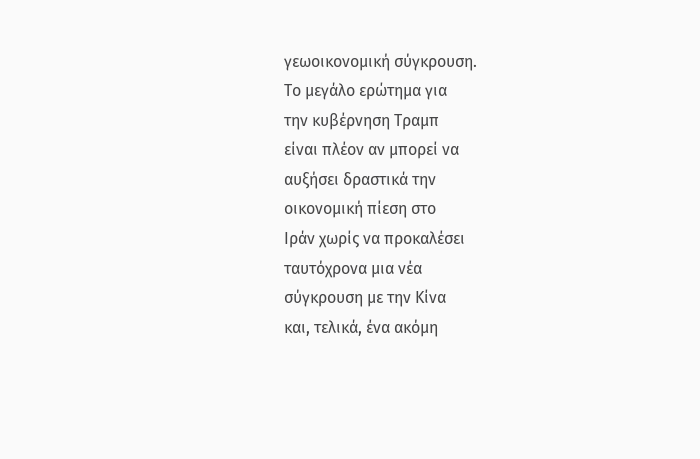γεωοικονομική σύγκρουση.
Το μεγάλο ερώτημα για
την κυβέρνηση Τραμπ
είναι πλέον αν μπορεί να
αυξήσει δραστικά την
οικονομική πίεση στο
Ιράν χωρίς να προκαλέσει
ταυτόχρονα μια νέα
σύγκρουση με την Κίνα
και, τελικά, ένα ακόμη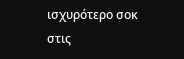ισχυρότερο σοκ στις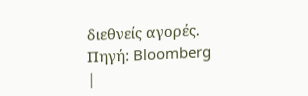διεθνείς αγορές.
Πηγή: Bloomberg
|